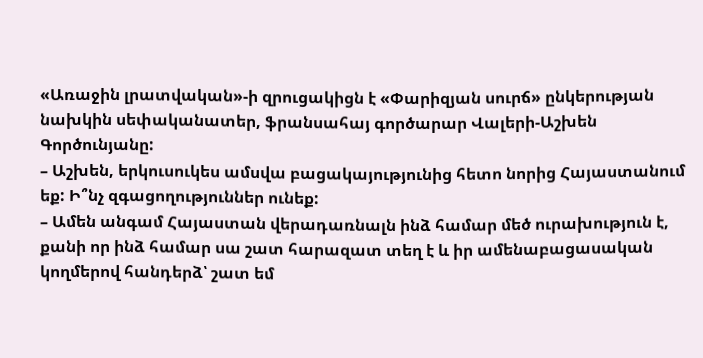«Առաջին լրատվական»-ի զրուցակիցն է «Փարիզյան սուրճ» ընկերության նախկին սեփականատեր, ֆրանսահայ գործարար Վալերի-Աշխեն Գործունյանը:
– Աշխեն, երկուսուկես ամսվա բացակայությունից հետո նորից Հայաստանում եք: Ի՞նչ զգացողություններ ունեք:
– Ամեն անգամ Հայաստան վերադառնալն ինձ համար մեծ ուրախություն է, քանի որ ինձ համար սա շատ հարազատ տեղ է և իր ամենաբացասական կողմերով հանդերձ՝ շատ եմ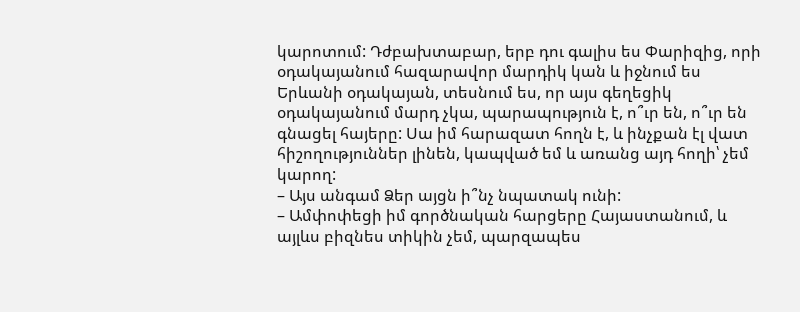կարոտում: Դժբախտաբար, երբ դու գալիս ես Փարիզից, որի օդակայանում հազարավոր մարդիկ կան և իջնում ես Երևանի օդակայան, տեսնում ես, որ այս գեղեցիկ օդակայանում մարդ չկա, պարապություն է, ո՞ւր են, ո՞ւր են գնացել հայերը: Սա իմ հարազատ հողն է, և ինչքան էլ վատ հիշողություններ լինեն, կապված եմ և առանց այդ հողի՝ չեմ կարող:
– Այս անգամ Ձեր այցն ի՞նչ նպատակ ունի:
– Ամփոփեցի իմ գործնական հարցերը Հայաստանում, և այլևս բիզնես տիկին չեմ, պարզապես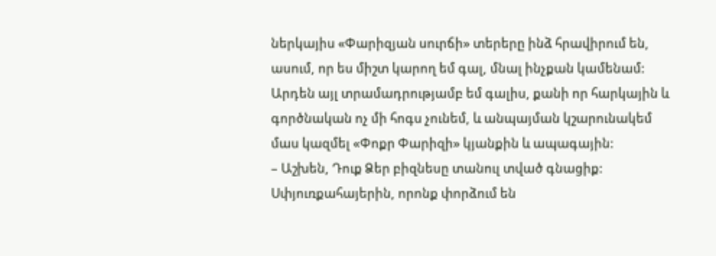ներկայիս «Փարիզյան սուրճի» տերերը ինձ հրավիրում են, ասում, որ ես միշտ կարող եմ գալ, մնալ ինչքան կամենամ: Արդեն այլ տրամադրությամբ եմ գալիս, քանի որ հարկային և գործնական ոչ մի հոգս չունեմ, և անպայման կշարունակեմ մաս կազմել «Փոքր Փարիզի» կյանքին և ապագային:
– Աշխեն, Դուք Ձեր բիզնեսը տանուլ տված գնացիք: Սփյուռքահայերին, որոնք փորձում են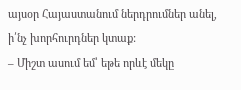այսօր Հայաստանում ներդրումներ անել, ի՛նչ խորհուրդներ կտաք:
– Միշտ ասում եմ՝ եթե որևէ մեկը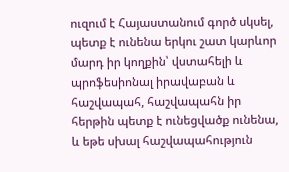ուզում է Հայաստանում գործ սկսել, պետք է ունենա երկու շատ կարևոր մարդ իր կողքին՝ վստահելի և պրոֆեսիոնալ իրավաբան և հաշվապահ, հաշվապահն իր հերթին պետք է ունեցվածք ունենա, և եթե սխալ հաշվապահություն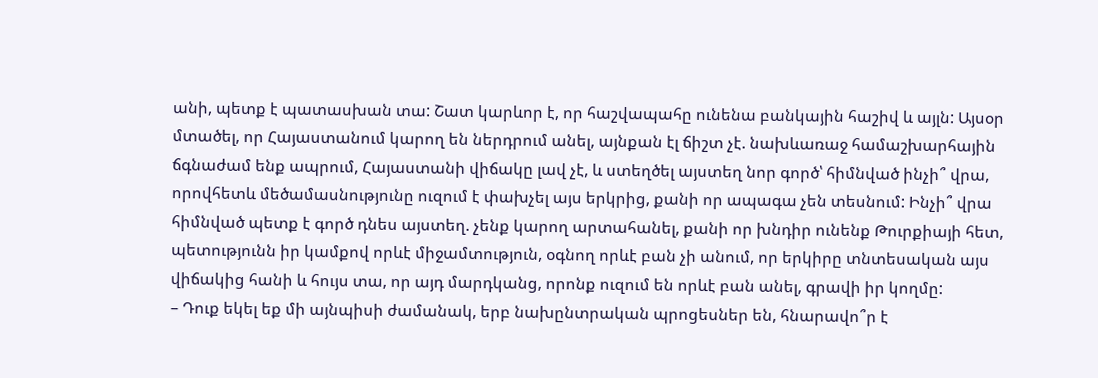անի, պետք է պատասխան տա: Շատ կարևոր է, որ հաշվապահը ունենա բանկային հաշիվ և այլն: Այսօր մտածել, որ Հայաստանում կարող են ներդրում անել, այնքան էլ ճիշտ չէ. նախևառաջ համաշխարհային ճգնաժամ ենք ապրում, Հայաստանի վիճակը լավ չէ, և ստեղծել այստեղ նոր գործ՝ հիմնված ինչի՞ վրա, որովհետև մեծամասնությունը ուզում է փախչել այս երկրից, քանի որ ապագա չեն տեսնում: Ինչի՞ վրա հիմնված պետք է գործ դնես այստեղ. չենք կարող արտահանել, քանի որ խնդիր ունենք Թուրքիայի հետ, պետությունն իր կամքով որևէ միջամտություն, օգնող որևէ բան չի անում, որ երկիրը տնտեսական այս վիճակից հանի և հույս տա, որ այդ մարդկանց, որոնք ուզում են որևէ բան անել, գրավի իր կողմը:
– Դուք եկել եք մի այնպիսի ժամանակ, երբ նախընտրական պրոցեսներ են, հնարավո՞ր է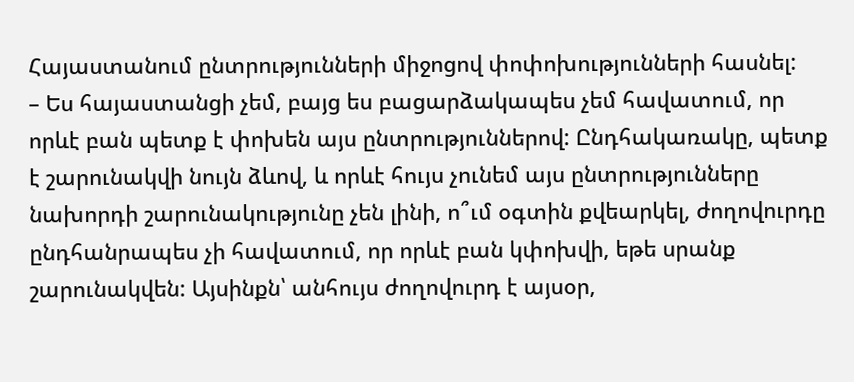Հայաստանում ընտրությունների միջոցով փոփոխությունների հասնել:
– Ես հայաստանցի չեմ, բայց ես բացարձակապես չեմ հավատում, որ որևէ բան պետք է փոխեն այս ընտրություններով: Ընդհակառակը, պետք է շարունակվի նույն ձևով, և որևէ հույս չունեմ այս ընտրությունները նախորդի շարունակությունը չեն լինի, ո՞ւմ օգտին քվեարկել, ժողովուրդը ընդհանրապես չի հավատում, որ որևէ բան կփոխվի, եթե սրանք շարունակվեն: Այսինքն՝ անհույս ժողովուրդ է այսօր,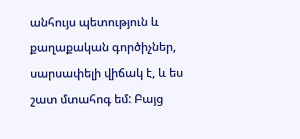անհույս պետություն և քաղաքական գործիչներ, սարսափելի վիճակ է, և ես շատ մտահոգ եմ: Բայց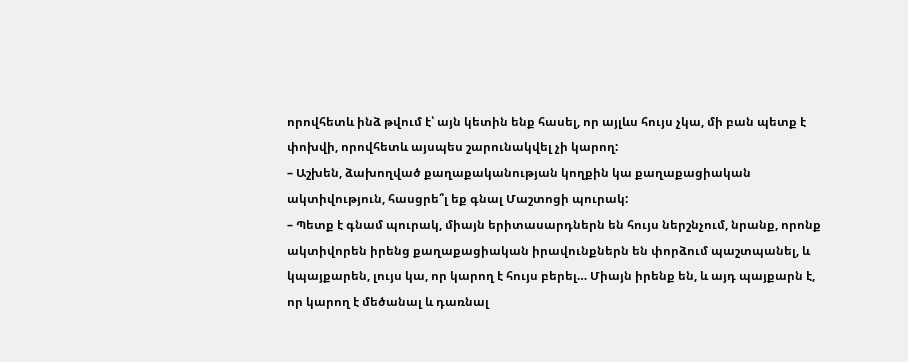որովհետև ինձ թվում է՝ այն կետին ենք հասել, որ այլևս հույս չկա, մի բան պետք է փոխվի, որովհետև այսպես շարունակվել չի կարող:
– Աշխեն, ձախողված քաղաքականության կողքին կա քաղաքացիական ակտիվություն, հասցրե՞լ եք գնալ Մաշտոցի պուրակ:
– Պետք է գնամ պուրակ, միայն երիտասարդներն են հույս ներշնչում, նրանք, որոնք ակտիվորեն իրենց քաղաքացիական իրավունքներն են փորձում պաշտպանել, և կպայքարեն, լույս կա, որ կարող է հույս բերել… Միայն իրենք են, և այդ պայքարն է, որ կարող է մեծանալ և դառնալ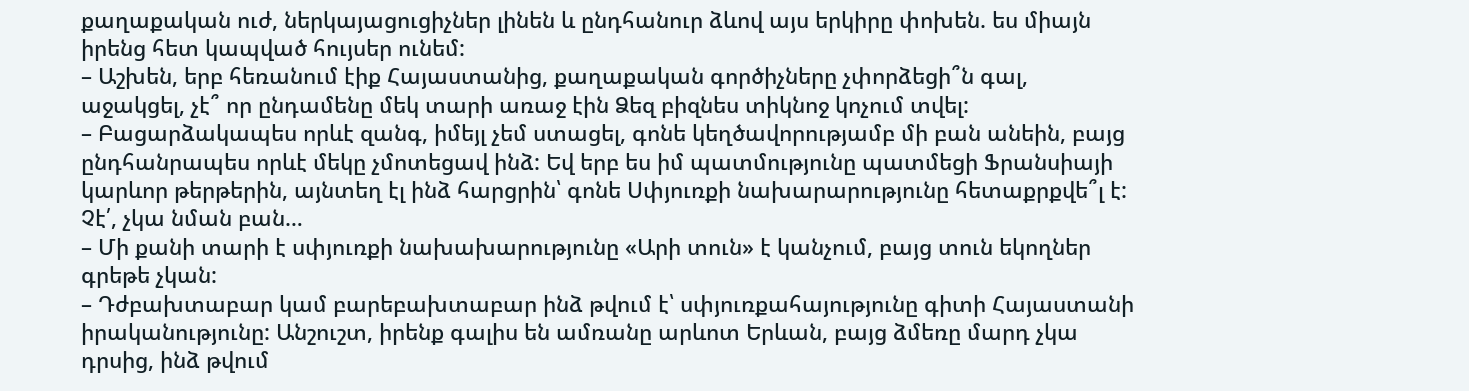քաղաքական ուժ, ներկայացուցիչներ լինեն և ընդհանուր ձևով այս երկիրը փոխեն. ես միայն իրենց հետ կապված հույսեր ունեմ:
– Աշխեն, երբ հեռանում էիք Հայաստանից, քաղաքական գործիչները չփորձեցի՞ն գալ, աջակցել, չէ՞ որ ընդամենը մեկ տարի առաջ էին Ձեզ բիզնես տիկնոջ կոչում տվել:
– Բացարձակապես որևէ զանգ, իմեյլ չեմ ստացել, գոնե կեղծավորությամբ մի բան անեին, բայց ընդհանրապես որևէ մեկը չմոտեցավ ինձ: Եվ երբ ես իմ պատմությունը պատմեցի Ֆրանսիայի կարևոր թերթերին, այնտեղ էլ ինձ հարցրին՝ գոնե Սփյուռքի նախարարությունը հետաքրքվե՞լ է: Չէ՛, չկա նման բան…
– Մի քանի տարի է սփյուռքի նախախարությունը «Արի տուն» է կանչում, բայց տուն եկողներ գրեթե չկան:
– Դժբախտաբար կամ բարեբախտաբար ինձ թվում է՝ սփյուռքահայությունը գիտի Հայաստանի իրականությունը: Անշուշտ, իրենք գալիս են ամռանը արևոտ Երևան, բայց ձմեռը մարդ չկա դրսից, ինձ թվում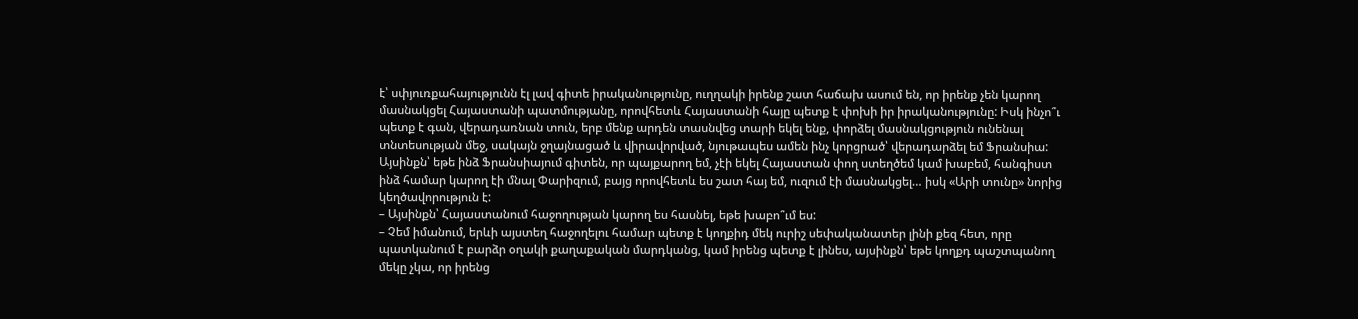է՝ սփյուռքահայությունն էլ լավ գիտե իրականությունը, ուղղակի իրենք շատ հաճախ ասում են, որ իրենք չեն կարող մասնակցել Հայաստանի պատմությանը, որովհետև Հայաստանի հայը պետք է փոխի իր իրականությունը: Իսկ ինչո՞ւ պետք է գան, վերադառնան տուն, երբ մենք արդեն տասնվեց տարի եկել ենք, փորձել մասնակցություն ունենալ տնտեսության մեջ, սակայն ջղայնացած և վիրավորված, նյութապես ամեն ինչ կորցրած՝ վերադարձել եմ Ֆրանսիա: Այսինքն՝ եթե ինձ Ֆրանսիայում գիտեն, որ պայքարող եմ, չէի եկել Հայաստան փող ստեղծեմ կամ խաբեմ, հանգիստ ինձ համար կարող էի մնալ Փարիզում, բայց որովհետև ես շատ հայ եմ, ուզում էի մասնակցել… իսկ «Արի տունը» նորից կեղծավորություն է:
– Այսինքն՝ Հայաստանում հաջողության կարող ես հասնել, եթե խաբո՞ւմ ես:
– Չեմ իմանում, երևի այստեղ հաջողելու համար պետք է կողքիդ մեկ ուրիշ սեփականատեր լինի քեզ հետ, որը պատկանում է բարձր օղակի քաղաքական մարդկանց, կամ իրենց պետք է լինես, այսինքն՝ եթե կողքդ պաշտպանող մեկը չկա, որ իրենց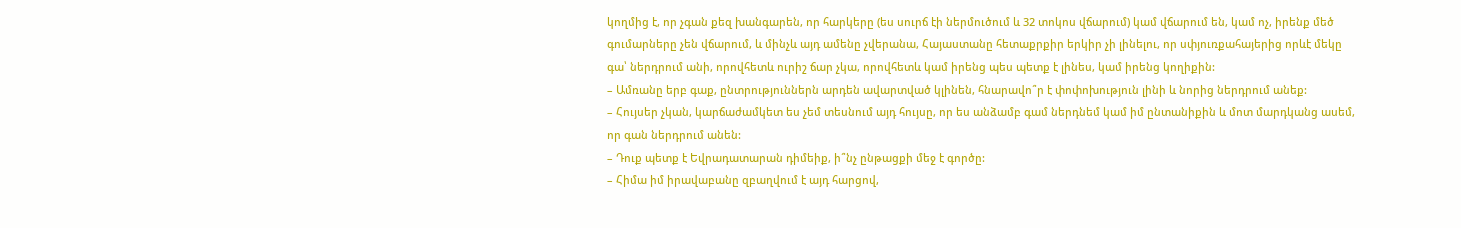կողմից է, որ չգան քեզ խանգարեն, որ հարկերը (ես սուրճ էի ներմուծում և 32 տոկոս վճարում) կամ վճարում են, կամ ոչ, իրենք մեծ գումարները չեն վճարում, և մինչև այդ ամենը չվերանա, Հայաստանը հետաքրքիր երկիր չի լինելու, որ սփյուռքահայերից որևէ մեկը գա՝ ներդրում անի, որովհետև ուրիշ ճար չկա, որովհետև կամ իրենց պես պետք է լինես, կամ իրենց կողիքին:
– Ամռանը երբ գաք, ընտրություններն արդեն ավարտված կլինեն, հնարավո՞ր է փոփոխություն լինի և նորից ներդրում անեք:
– Հույսեր չկան, կարճաժամկետ ես չեմ տեսնում այդ հույսը, որ ես անձամբ գամ ներդնեմ կամ իմ ընտանիքին և մոտ մարդկանց ասեմ, որ գան ներդրում անեն:
– Դուք պետք է Եվրադատարան դիմեիք, ի՞նչ ընթացքի մեջ է գործը:
– Հիմա իմ իրավաբանը զբաղվում է այդ հարցով,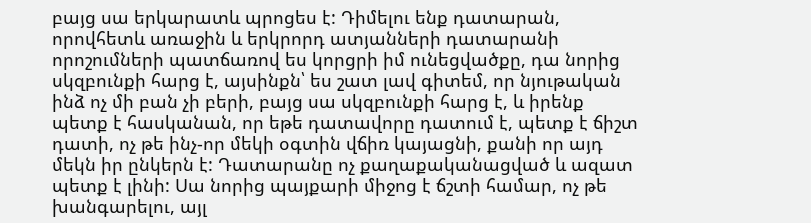բայց սա երկարատև պրոցես է: Դիմելու ենք դատարան, որովհետև առաջին և երկրորդ ատյանների դատարանի որոշումների պատճառով ես կորցրի իմ ունեցվածքը, դա նորից սկզբունքի հարց է, այսինքն՝ ես շատ լավ գիտեմ, որ նյութական ինձ ոչ մի բան չի բերի, բայց սա սկզբունքի հարց է, և իրենք պետք է հասկանան, որ եթե դատավորը դատում է, պետք է ճիշտ դատի, ոչ թե ինչ-որ մեկի օգտին վճիռ կայացնի, քանի որ այդ մեկն իր ընկերն է: Դատարանը ոչ քաղաքականացված և ազատ պետք է լինի: Սա նորից պայքարի միջոց է ճշտի համար, ոչ թե խանգարելու, այլ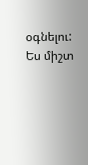օգնելու: Ես միշտ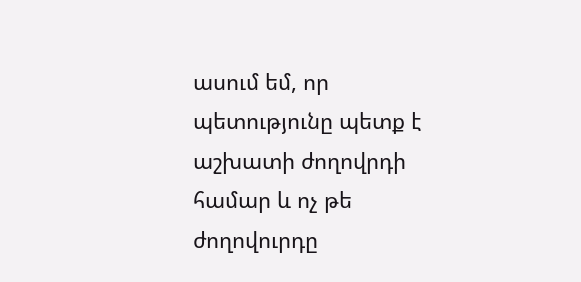ասում եմ, որ պետությունը պետք է աշխատի ժողովրդի համար և ոչ թե ժողովուրդը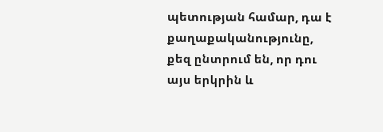պետության համար, դա է քաղաքականությունը, քեզ ընտրում են, որ դու այս երկրին և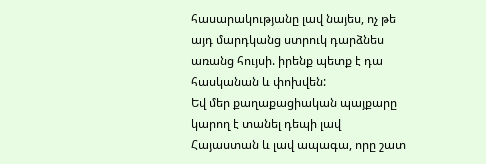հասարակությանը լավ նայես, ոչ թե այդ մարդկանց ստրուկ դարձնես առանց հույսի. իրենք պետք է դա հասկանան և փոխվեն:
Եվ մեր քաղաքացիական պայքարը կարող է տանել դեպի լավ Հայաստան և լավ ապագա, որը շատ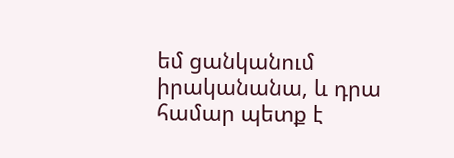եմ ցանկանում իրականանա, և դրա համար պետք է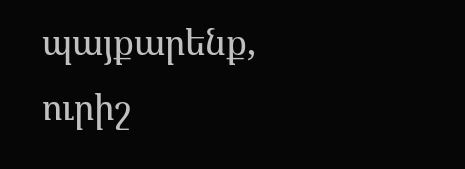պայքարենք, ուրիշ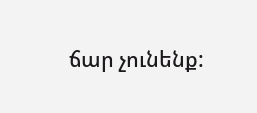ճար չունենք: